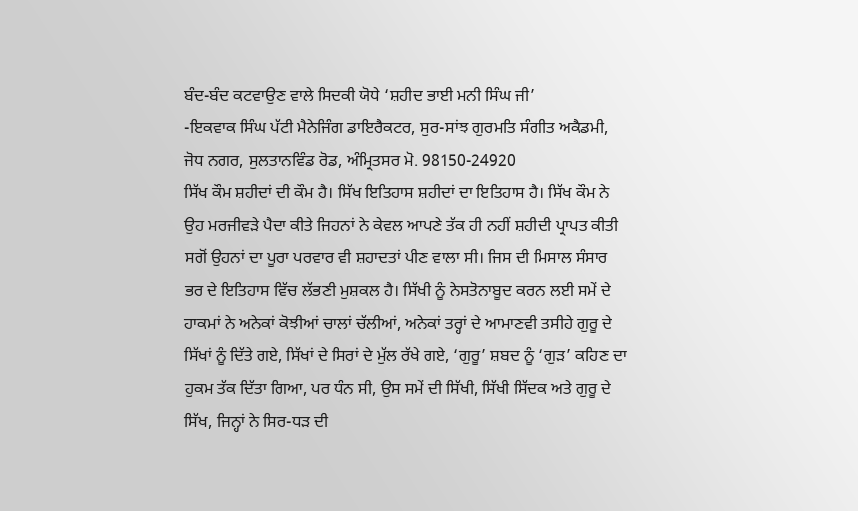ਬੰਦ-ਬੰਦ ਕਟਵਾਉਣ ਵਾਲੇ ਸਿਦਕੀ ਯੋਧੇ ‘ਸ਼ਹੀਦ ਭਾਈ ਮਨੀ ਸਿੰਘ ਜੀ’
-ਇਕਵਾਕ ਸਿੰਘ ਪੱਟੀ ਮੈਨੇਜਿੰਗ ਡਾਇਰੈਕਟਰ, ਸੁਰ-ਸਾਂਝ ਗੁਰਮਤਿ ਸੰਗੀਤ ਅਕੈਡਮੀ, ਜੋਧ ਨਗਰ, ਸੁਲਤਾਨਵਿੰਡ ਰੋਡ, ਅੰਮ੍ਰਿਤਸਰ ਮੋ. 98150-24920
ਸਿੱਖ ਕੌਮ ਸ਼ਹੀਦਾਂ ਦੀ ਕੌਮ ਹੈ। ਸਿੱਖ ਇਤਿਹਾਸ ਸ਼ਹੀਦਾਂ ਦਾ ਇਤਿਹਾਸ ਹੈ। ਸਿੱਖ ਕੌਮ ਨੇ ਉਹ ਮਰਜੀਵੜੇ ਪੈਦਾ ਕੀਤੇ ਜਿਹਨਾਂ ਨੇ ਕੇਵਲ ਆਪਣੇ ਤੱਕ ਹੀ ਨਹੀਂ ਸ਼ਹੀਦੀ ਪ੍ਰਾਪਤ ਕੀਤੀ ਸਗੋਂ ਉਹਨਾਂ ਦਾ ਪੂਰਾ ਪਰਵਾਰ ਵੀ ਸ਼ਹਾਦਤਾਂ ਪੀਣ ਵਾਲਾ ਸੀ। ਜਿਸ ਦੀ ਮਿਸਾਲ ਸੰਸਾਰ ਭਰ ਦੇ ਇਤਿਹਾਸ ਵਿੱਚ ਲੱਭਣੀ ਮੁਸ਼ਕਲ ਹੈ। ਸਿੱਖੀ ਨੂੰ ਨੇਸਤੋਨਾਬੂਦ ਕਰਨ ਲਈ ਸਮੇਂ ਦੇ ਹਾਕਮਾਂ ਨੇ ਅਨੇਕਾਂ ਕੋਝੀਆਂ ਚਾਲਾਂ ਚੱਲੀਆਂ, ਅਨੇਕਾਂ ਤਰ੍ਹਾਂ ਦੇ ਆਮਾਣਵੀ ਤਸੀਹੇ ਗੁਰੂ ਦੇ ਸਿੱਖਾਂ ਨੂੰ ਦਿੱਤੇ ਗਏ, ਸਿੱਖਾਂ ਦੇ ਸਿਰਾਂ ਦੇ ਮੁੱਲ ਰੱਖੇ ਗਏ, ‘ਗੁਰੂ’ ਸ਼ਬਦ ਨੂੰ ‘ਗੁੜ’ ਕਹਿਣ ਦਾ ਹੁਕਮ ਤੱਕ ਦਿੱਤਾ ਗਿਆ, ਪਰ ਧੰਨ ਸੀ, ਉਸ ਸਮੇਂ ਦੀ ਸਿੱਖੀ, ਸਿੱਖੀ ਸਿੱਦਕ ਅਤੇ ਗੁਰੂ ਦੇ ਸਿੱਖ, ਜਿਨ੍ਹਾਂ ਨੇ ਸਿਰ-ਧੜ ਦੀ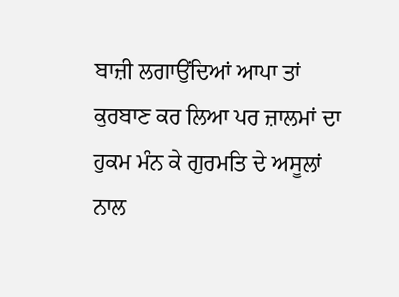ਬਾਜ਼ੀ ਲਗਾਉਂਦਿਆਂ ਆਪਾ ਤਾਂ ਕੁਰਬਾਣ ਕਰ ਲਿਆ ਪਰ ਜ਼ਾਲਮਾਂ ਦਾ ਹੁਕਮ ਮੰਨ ਕੇ ਗੁਰਮਤਿ ਦੇ ਅਸੂਲਾਂ ਨਾਲ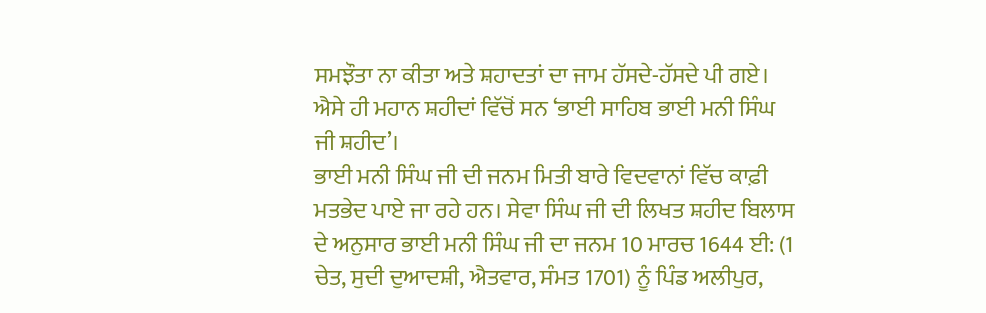ਸਮਝੌਤਾ ਨਾ ਕੀਤਾ ਅਤੇ ਸ਼ਹਾਦਤਾਂ ਦਾ ਜਾਮ ਹੱਸਦੇ-ਹੱਸਦੇ ਪੀ ਗਏ। ਐਸੇ ਹੀ ਮਹਾਨ ਸ਼ਹੀਦਾਂ ਵਿੱਚੋਂ ਸਨ ‘ਭਾਈ ਸਾਹਿਬ ਭਾਈ ਮਨੀ ਸਿੰਘ ਜੀ ਸ਼ਹੀਦ’।
ਭਾਈ ਮਨੀ ਸਿੰਘ ਜੀ ਦੀ ਜਨਮ ਮਿਤੀ ਬਾਰੇ ਵਿਦਵਾਨਾਂ ਵਿੱਚ ਕਾਫ਼ੀ ਮਤਭੇਦ ਪਾਏ ਜਾ ਰਹੇ ਹਨ। ਸੇਵਾ ਸਿੰਘ ਜੀ ਦੀ ਲਿਖਤ ਸ਼ਹੀਦ ਬਿਲਾਸ ਦੇ ਅਨੁਸਾਰ ਭਾਈ ਮਨੀ ਸਿੰਘ ਜੀ ਦਾ ਜਨਮ 10 ਮਾਰਚ 1644 ਈ: (1 ਚੇਤ, ਸੁਦੀ ਦੁਆਦਸ਼ੀ, ਐਤਵਾਰ, ਸੰਮਤ 1701) ਨੂੰ ਪਿੰਡ ਅਲੀਪੁਰ,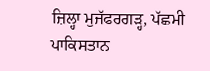ਜ਼ਿਲ੍ਹਾ ਮੁਜੱਫਰਗੜ੍ਹ, ਪੱਛਮੀ ਪਾਕਿਸਤਾਨ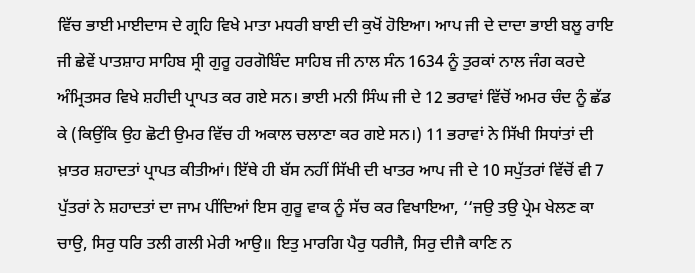ਵਿੱਚ ਭਾਈ ਮਾਈਦਾਸ ਦੇ ਗ੍ਰਹਿ ਵਿਖੇ ਮਾਤਾ ਮਧਰੀ ਬਾਈ ਦੀ ਕੁਖੋਂ ਹੋਇਆ। ਆਪ ਜੀ ਦੇ ਦਾਦਾ ਭਾਈ ਬਲੂ ਰਾਇ ਜੀ ਛੇਵੇਂ ਪਾਤਸ਼ਾਹ ਸਾਹਿਬ ਸ੍ਰੀ ਗੁਰੂ ਹਰਗੋਬਿੰਦ ਸਾਹਿਬ ਜੀ ਨਾਲ ਸੰਨ 1634 ਨੂੰ ਤੁਰਕਾਂ ਨਾਲ ਜੰਗ ਕਰਦੇ ਅੰਮ੍ਰਿਤਸਰ ਵਿਖੇ ਸ਼ਹੀਦੀ ਪ੍ਰਾਪਤ ਕਰ ਗਏ ਸਨ। ਭਾਈ ਮਨੀ ਸਿੰਘ ਜੀ ਦੇ 12 ਭਰਾਵਾਂ ਵਿੱਚੋਂ ਅਮਰ ਚੰਦ ਨੂੰ ਛੱਡ ਕੇ (ਕਿਉਂਕਿ ਉਹ ਛੋਟੀ ਉਮਰ ਵਿੱਚ ਹੀ ਅਕਾਲ ਚਲਾਣਾ ਕਰ ਗਏ ਸਨ।) 11 ਭਰਾਵਾਂ ਨੇ ਸਿੱਖੀ ਸਿਧਾਂਤਾਂ ਦੀ ਖ਼ਾਤਰ ਸ਼ਹਾਦਤਾਂ ਪ੍ਰਾਪਤ ਕੀਤੀਆਂ। ਇੱਥੇ ਹੀ ਬੱਸ ਨਹੀਂ ਸਿੱਖੀ ਦੀ ਖਾਤਰ ਆਪ ਜੀ ਦੇ 10 ਸਪੁੱਤਰਾਂ ਵਿੱਚੋਂ ਵੀ 7 ਪੁੱਤਰਾਂ ਨੇ ਸ਼ਹਾਦਤਾਂ ਦਾ ਜਾਮ ਪੀਂਦਿਆਂ ਇਸ ਗੁਰੂ ਵਾਕ ਨੂੰ ਸੱਚ ਕਰ ਵਿਖਾਇਆ, ‘‘ਜਉ ਤਉ ਪ੍ਰੇਮ ਖੇਲਣ ਕਾ ਚਾਉ, ਸਿਰੁ ਧਰਿ ਤਲੀ ਗਲੀ ਮੇਰੀ ਆਉ॥ ਇਤੁ ਮਾਰਗਿ ਪੈਰੁ ਧਰੀਜੈ, ਸਿਰੁ ਦੀਜੈ ਕਾਣਿ ਨ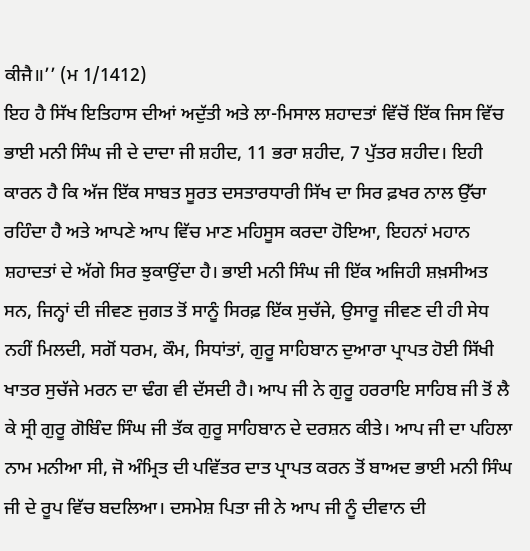ਕੀਜੈ॥’’ (ਮ 1/1412)
ਇਹ ਹੈ ਸਿੱਖ ਇਤਿਹਾਸ ਦੀਆਂ ਅਦੁੱਤੀ ਅਤੇ ਲਾ-ਮਿਸਾਲ ਸ਼ਹਾਦਤਾਂ ਵਿੱਚੋਂ ਇੱਕ ਜਿਸ ਵਿੱਚ ਭਾਈ ਮਨੀ ਸਿੰਘ ਜੀ ਦੇ ਦਾਦਾ ਜੀ ਸ਼ਹੀਦ, 11 ਭਰਾ ਸ਼ਹੀਦ, 7 ਪੁੱਤਰ ਸ਼ਹੀਦ। ਇਹੀ ਕਾਰਨ ਹੈ ਕਿ ਅੱਜ ਇੱਕ ਸਾਬਤ ਸੂਰਤ ਦਸਤਾਰਧਾਰੀ ਸਿੱਖ ਦਾ ਸਿਰ ਫ਼ਖਰ ਨਾਲ ਉੱਚਾ ਰਹਿੰਦਾ ਹੈ ਅਤੇ ਆਪਣੇ ਆਪ ਵਿੱਚ ਮਾਣ ਮਹਿਸੂਸ ਕਰਦਾ ਹੋਇਆ, ਇਹਨਾਂ ਮਹਾਨ ਸ਼ਹਾਦਤਾਂ ਦੇ ਅੱਗੇ ਸਿਰ ਝੁਕਾਉਂਦਾ ਹੈ। ਭਾਈ ਮਨੀ ਸਿੰਘ ਜੀ ਇੱਕ ਅਜਿਹੀ ਸ਼ਖ਼ਸੀਅਤ ਸਨ, ਜਿਨ੍ਹਾਂ ਦੀ ਜੀਵਣ ਜੁਗਤ ਤੋਂ ਸਾਨੂੰ ਸਿਰਫ਼ ਇੱਕ ਸੁਚੱਜੇ, ਉਸਾਰੂ ਜੀਵਣ ਦੀ ਹੀ ਸੇਧ ਨਹੀਂ ਮਿਲਦੀ, ਸਗੋਂ ਧਰਮ, ਕੌਮ, ਸਿਧਾਂਤਾਂ, ਗੁਰੂ ਸਾਹਿਬਾਨ ਦੁਆਰਾ ਪ੍ਰਾਪਤ ਹੋਈ ਸਿੱਖੀ ਖਾਤਰ ਸੁਚੱਜੇ ਮਰਨ ਦਾ ਢੰਗ ਵੀ ਦੱਸਦੀ ਹੈ। ਆਪ ਜੀ ਨੇ ਗੁਰੂ ਹਰਰਾਇ ਸਾਹਿਬ ਜੀ ਤੋਂ ਲੈ ਕੇ ਸ੍ਰੀ ਗੁਰੂ ਗੋਬਿੰਦ ਸਿੰਘ ਜੀ ਤੱਕ ਗੁਰੂ ਸਾਹਿਬਾਨ ਦੇ ਦਰਸ਼ਨ ਕੀਤੇ। ਆਪ ਜੀ ਦਾ ਪਹਿਲਾ ਨਾਮ ਮਨੀਆ ਸੀ, ਜੋ ਅੰਮ੍ਰਿਤ ਦੀ ਪਵਿੱਤਰ ਦਾਤ ਪ੍ਰਾਪਤ ਕਰਨ ਤੋਂ ਬਾਅਦ ਭਾਈ ਮਨੀ ਸਿੰਘ ਜੀ ਦੇ ਰੂਪ ਵਿੱਚ ਬਦਲਿਆ। ਦਸਮੇਸ਼ ਪਿਤਾ ਜੀ ਨੇ ਆਪ ਜੀ ਨੂੰ ਦੀਵਾਨ ਦੀ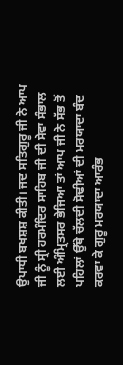ਉਪਾਧੀ ਬਖਸ਼ਸ਼ ਕੀਤੀ। ਜਦ ਸਤਿਗੁਰੂ ਜੀ ਨੇ ਆਪ ਜੀ ਨੂੰ ਸ੍ਰੀ ਹਰਮੰਦਿਰ ਸਾਹਿਬ ਜੀ ਦੀ ਸੇਵਾ ਸੰਭਾਲ ਲਈ ਅੰਮ੍ਰਿਤਸਰ ਭੇਜਿਆ ਤਾਂ ਆਪ ਜੀ ਨੇ ਸੱਭ ਤੋਂ ਪਹਿਲਾਂ ਉੱਥੇ ਚੱਲਦੀ ਸੋਢੀਆਂ ਦੀ ਮਰਯਾਦਾ ਬੰਦ ਕਰਵਾ ਕੇ ਗੁਰੂ ਮਰਯਾਦਾ ਆਰੰਭ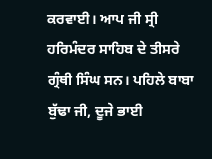ਕਰਵਾਈ। ਆਪ ਜੀ ਸ੍ਰੀ ਹਰਿਮੰਦਰ ਸਾਹਿਬ ਦੇ ਤੀਸਰੇ ਗ੍ਰੰਥੀ ਸਿੰਘ ਸਨ। ਪਹਿਲੇ ਬਾਬਾ ਬੁੱਢਾ ਜੀ, ਦੂਜੇ ਭਾਈ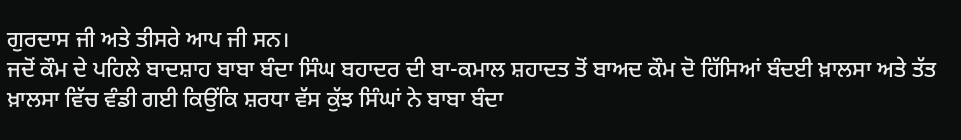ਗੁਰਦਾਸ ਜੀ ਅਤੇ ਤੀਸਰੇ ਆਪ ਜੀ ਸਨ।
ਜਦੋਂ ਕੌਮ ਦੇ ਪਹਿਲੇ ਬਾਦਸ਼ਾਹ ਬਾਬਾ ਬੰਦਾ ਸਿੰਘ ਬਹਾਦਰ ਦੀ ਬਾ-ਕਮਾਲ ਸ਼ਹਾਦਤ ਤੋਂ ਬਾਅਦ ਕੌਮ ਦੋ ਹਿੱਸਿਆਂ ਬੰਦਈ ਖ਼ਾਲਸਾ ਅਤੇ ਤੱਤ ਖ਼ਾਲਸਾ ਵਿੱਚ ਵੰਡੀ ਗਈ ਕਿਉਂਕਿ ਸ਼ਰਧਾ ਵੱਸ ਕੁੱਝ ਸਿੰਘਾਂ ਨੇ ਬਾਬਾ ਬੰਦਾ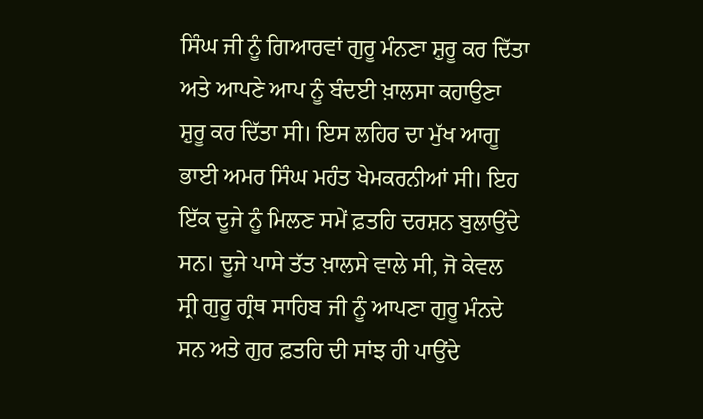ਸਿੰਘ ਜੀ ਨੂੰ ਗਿਆਰਵਾਂ ਗੁਰੂ ਮੰਨਣਾ ਸ਼ੁਰੂ ਕਰ ਦਿੱਤਾ ਅਤੇ ਆਪਣੇ ਆਪ ਨੂੰ ਬੰਦਈ ਖ਼ਾਲਸਾ ਕਹਾਉਣਾ ਸ਼ੁਰੂ ਕਰ ਦਿੱਤਾ ਸੀ। ਇਸ ਲਹਿਰ ਦਾ ਮੁੱਖ ਆਗੂ ਭਾਈ ਅਮਰ ਸਿੰਘ ਮਹੰਤ ਖੇਮਕਰਨੀਆਂ ਸੀ। ਇਹ ਇੱਕ ਦੂਜੇ ਨੂੰ ਮਿਲਣ ਸਮੇਂ ਫ਼ਤਹਿ ਦਰਸ਼ਨ ਬੁਲਾਉਂਦੇ ਸਨ। ਦੂਜੇ ਪਾਸੇ ਤੱਤ ਖ਼ਾਲਸੇ ਵਾਲੇ ਸੀ, ਜੋ ਕੇਵਲ ਸ੍ਰੀ ਗੁਰੂ ਗ੍ਰੰਥ ਸਾਹਿਬ ਜੀ ਨੂੰ ਆਪਣਾ ਗੁਰੂ ਮੰਨਦੇ ਸਨ ਅਤੇ ਗੁਰ ਫ਼ਤਹਿ ਦੀ ਸਾਂਝ ਹੀ ਪਾਉਂਦੇ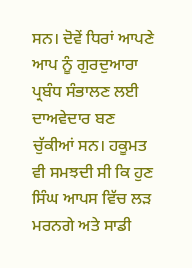ਸਨ। ਦੋਵੇਂ ਧਿਰਾਂ ਆਪਣੇ ਆਪ ਨੂੰ ਗੁਰਦੁਆਰਾ ਪ੍ਰਬੰਧ ਸੰਭਾਲਣ ਲਈ ਦਾਅਵੇਦਾਰ ਬਣ ਚੁੱਕੀਆਂ ਸਨ। ਹਕੂਮਤ ਵੀ ਸਮਝਦੀ ਸੀ ਕਿ ਹੁਣ ਸਿੰਘ ਆਪਸ ਵਿੱਚ ਲੜ ਮਰਨਗੇ ਅਤੇ ਸਾਡੀ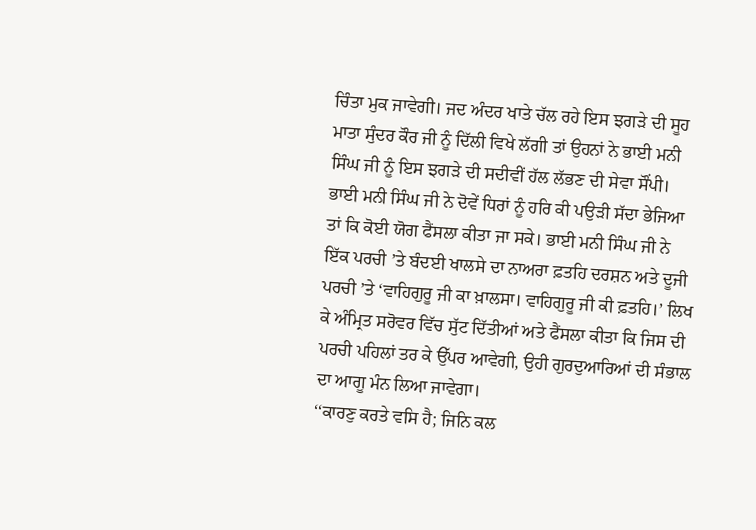ਚਿੰਤਾ ਮੁਕ ਜਾਵੇਗੀ। ਜਦ ਅੰਦਰ ਖਾਤੇ ਚੱਲ ਰਹੇ ਇਸ ਝਗੜੇ ਦੀ ਸੂਹ ਮਾਤਾ ਸੁੰਦਰ ਕੌਰ ਜੀ ਨੂੰ ਦਿੱਲੀ ਵਿਖੇ ਲੱਗੀ ਤਾਂ ਉਹਨਾਂ ਨੇ ਭਾਈ ਮਨੀ ਸਿੰਘ ਜੀ ਨੂੰ ਇਸ ਝਗੜੇ ਦੀ ਸਦੀਵੀਂ ਹੱਲ ਲੱਭਣ ਦੀ ਸੇਵਾ ਸੌਂਪੀ। ਭਾਈ ਮਨੀ ਸਿੰਘ ਜੀ ਨੇ ਦੋਵੇਂ ਧਿਰਾਂ ਨੂੰ ਹਰਿ ਕੀ ਪਉੜੀ ਸੱਦਾ ਭੇਜਿਆ ਤਾਂ ਕਿ ਕੋਈ ਯੋਗ ਫੈਂਸਲਾ ਕੀਤਾ ਜਾ ਸਕੇ। ਭਾਈ ਮਨੀ ਸਿੰਘ ਜੀ ਨੇ ਇੱਕ ਪਰਚੀ ’ਤੇ ਬੰਦਈ ਖਾਲਸੇ ਦਾ ਨਾਅਰਾ ਫ਼ਤਹਿ ਦਰਸ਼ਨ ਅਤੇ ਦੂਜੀ ਪਰਚੀ ’ਤੇ ‘ਵਾਹਿਗੁਰੂ ਜੀ ਕਾ ਖ਼ਾਲਸਾ। ਵਾਹਿਗੁਰੂ ਜੀ ਕੀ ਫ਼ਤਹਿ।’ ਲਿਖ ਕੇ ਅੰਮ੍ਰਿਤ ਸਰੋਵਰ ਵਿੱਚ ਸੁੱਟ ਦਿੱਤੀਆਂ ਅਤੇ ਫੈਂਸਲਾ ਕੀਤਾ ਕਿ ਜਿਸ ਦੀ ਪਰਚੀ ਪਹਿਲਾਂ ਤਰ ਕੇ ਉੱਪਰ ਆਵੇਗੀ, ਉਹੀ ਗੁਰਦੁਆਰਿਆਂ ਦੀ ਸੰਭਾਲ ਦਾ ਆਗੂ ਮੰਨ ਲਿਆ ਜਾਵੇਗਾ।
‘‘ਕਾਰਣੁ ਕਰਤੇ ਵਸਿ ਹੈ; ਜਿਨਿ ਕਲ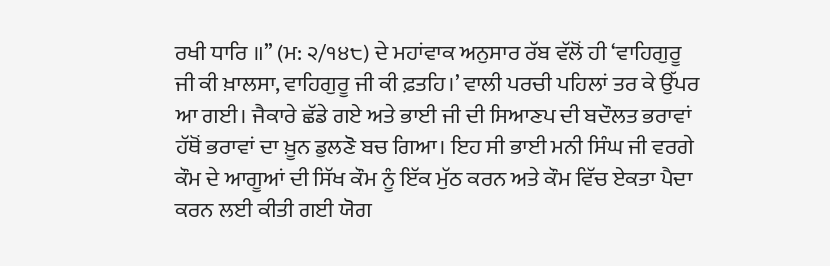ਰਖੀ ਧਾਰਿ ॥’’ (ਮ: ੨/੧੪੮) ਦੇ ਮਹਾਂਵਾਕ ਅਨੁਸਾਰ ਰੱਬ ਵੱਲੋਂ ਹੀ ‘ਵਾਹਿਗੁਰੂ ਜੀ ਕੀ ਖ਼ਾਲਸਾ, ਵਾਹਿਗੁਰੂ ਜੀ ਕੀ ਫ਼ਤਹਿ।’ ਵਾਲੀ ਪਰਚੀ ਪਹਿਲਾਂ ਤਰ ਕੇ ਉੱਪਰ ਆ ਗਈ। ਜੈਕਾਰੇ ਛੱਡੇ ਗਏ ਅਤੇ ਭਾਈ ਜੀ ਦੀ ਸਿਆਣਪ ਦੀ ਬਦੌਲਤ ਭਰਾਵਾਂ ਹੱਥੋਂ ਭਰਾਵਾਂ ਦਾ ਖ਼ੂਨ ਡੁਲਣੋ ਬਚ ਗਿਆ। ਇਹ ਸੀ ਭਾਈ ਮਨੀ ਸਿੰਘ ਜੀ ਵਰਗੇ ਕੌਮ ਦੇ ਆਗੂਆਂ ਦੀ ਸਿੱਖ ਕੌਮ ਨੂੰ ਇੱਕ ਮੁੱਠ ਕਰਨ ਅਤੇ ਕੌਮ ਵਿੱਚ ਏਕਤਾ ਪੈਦਾ ਕਰਨ ਲਈ ਕੀਤੀ ਗਈ ਯੋਗ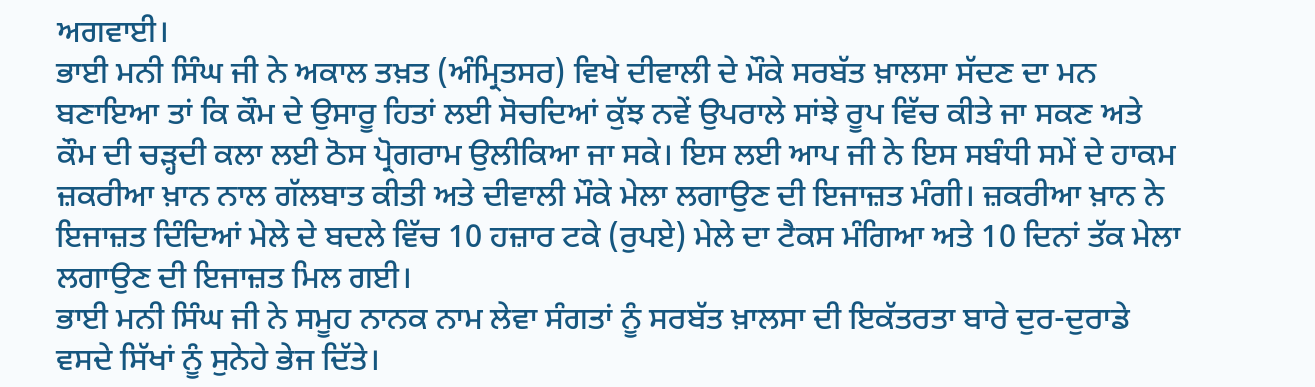ਅਗਵਾਈ।
ਭਾਈ ਮਨੀ ਸਿੰਘ ਜੀ ਨੇ ਅਕਾਲ ਤਖ਼ਤ (ਅੰਮ੍ਰਿਤਸਰ) ਵਿਖੇ ਦੀਵਾਲੀ ਦੇ ਮੌਕੇ ਸਰਬੱਤ ਖ਼ਾਲਸਾ ਸੱਦਣ ਦਾ ਮਨ ਬਣਾਇਆ ਤਾਂ ਕਿ ਕੌਮ ਦੇ ਉਸਾਰੂ ਹਿਤਾਂ ਲਈ ਸੋਚਦਿਆਂ ਕੁੱਝ ਨਵੇਂ ਉਪਰਾਲੇ ਸਾਂਝੇ ਰੂਪ ਵਿੱਚ ਕੀਤੇ ਜਾ ਸਕਣ ਅਤੇ ਕੌਮ ਦੀ ਚੜ੍ਹਦੀ ਕਲਾ ਲਈ ਠੋਸ ਪ੍ਰੋਗਰਾਮ ਉਲੀਕਿਆ ਜਾ ਸਕੇ। ਇਸ ਲਈ ਆਪ ਜੀ ਨੇ ਇਸ ਸਬੰਧੀ ਸਮੇਂ ਦੇ ਹਾਕਮ ਜ਼ਕਰੀਆ ਖ਼ਾਨ ਨਾਲ ਗੱਲਬਾਤ ਕੀਤੀ ਅਤੇ ਦੀਵਾਲੀ ਮੌਕੇ ਮੇਲਾ ਲਗਾਉਣ ਦੀ ਇਜਾਜ਼ਤ ਮੰਗੀ। ਜ਼ਕਰੀਆ ਖ਼ਾਨ ਨੇ ਇਜਾਜ਼ਤ ਦਿੰਦਿਆਂ ਮੇਲੇ ਦੇ ਬਦਲੇ ਵਿੱਚ 10 ਹਜ਼ਾਰ ਟਕੇ (ਰੁਪਏ) ਮੇਲੇ ਦਾ ਟੈਕਸ ਮੰਗਿਆ ਅਤੇ 10 ਦਿਨਾਂ ਤੱਕ ਮੇਲਾ ਲਗਾਉਣ ਦੀ ਇਜਾਜ਼ਤ ਮਿਲ ਗਈ।
ਭਾਈ ਮਨੀ ਸਿੰਘ ਜੀ ਨੇ ਸਮੂਹ ਨਾਨਕ ਨਾਮ ਲੇਵਾ ਸੰਗਤਾਂ ਨੂੰ ਸਰਬੱਤ ਖ਼ਾਲਸਾ ਦੀ ਇਕੱਤਰਤਾ ਬਾਰੇ ਦੁਰ-ਦੁਰਾਡੇ ਵਸਦੇ ਸਿੱਖਾਂ ਨੂੰ ਸੁਨੇਹੇ ਭੇਜ ਦਿੱਤੇ।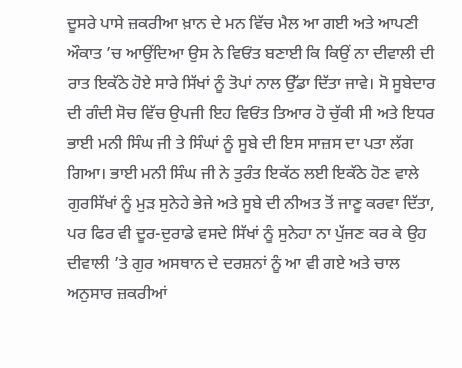ਦੂਸਰੇ ਪਾਸੇ ਜ਼ਕਰੀਆ ਖ਼ਾਨ ਦੇ ਮਨ ਵਿੱਚ ਮੈਲ ਆ ਗਈ ਅਤੇ ਆਪਣੀ ਔਕਾਤ ’ਚ ਆਉਂਦਿਆ ਉਸ ਨੇ ਵਿਓਂਤ ਬਣਾਈ ਕਿ ਕਿਉਂ ਨਾ ਦੀਵਾਲੀ ਦੀ ਰਾਤ ਇਕੱਠੇ ਹੋਏ ਸਾਰੇ ਸਿੱਖਾਂ ਨੂੰ ਤੋਪਾਂ ਨਾਲ ਉੱਡਾ ਦਿੱਤਾ ਜਾਵੇ। ਸੋ ਸੂਬੇਦਾਰ ਦੀ ਗੰਦੀ ਸੋਚ ਵਿੱਚ ਉਪਜੀ ਇਹ ਵਿਓਂਤ ਤਿਆਰ ਹੋ ਚੁੱਕੀ ਸੀ ਅਤੇ ਇਧਰ ਭਾਈ ਮਨੀ ਸਿੰਘ ਜੀ ਤੇ ਸਿੰਘਾਂ ਨੂੰ ਸੂਬੇ ਦੀ ਇਸ ਸਾਜ਼ਸ ਦਾ ਪਤਾ ਲੱਗ ਗਿਆ। ਭਾਈ ਮਨੀ ਸਿੰਘ ਜੀ ਨੇ ਤੁਰੰਤ ਇਕੱਠ ਲਈ ਇਕੱਠੇ ਹੋਣ ਵਾਲੇ ਗੁਰਸਿੱਖਾਂ ਨੂੰ ਮੁੜ ਸੁਨੇਹੇ ਭੇਜੇ ਅਤੇ ਸੂਬੇ ਦੀ ਨੀਅਤ ਤੋਂ ਜਾਣੂ ਕਰਵਾ ਦਿੱਤਾ, ਪਰ ਫਿਰ ਵੀ ਦੂਰ-ਦੁਰਾਡੇ ਵਸਦੇ ਸਿੱਖਾਂ ਨੂੰ ਸੁਨੇਹਾ ਨਾ ਪੁੱਜਣ ਕਰ ਕੇ ਉਹ ਦੀਵਾਲੀ ’ਤੇ ਗੁਰ ਅਸਥਾਨ ਦੇ ਦਰਸ਼ਨਾਂ ਨੂੰ ਆ ਵੀ ਗਏ ਅਤੇ ਚਾਲ ਅਨੁਸਾਰ ਜ਼ਕਰੀਆਂ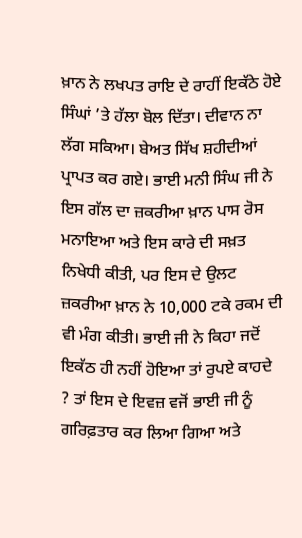ਖ਼ਾਨ ਨੇ ਲਖਪਤ ਰਾਇ ਦੇ ਰਾਹੀਂ ਇਕੱਠੇ ਹੋਏ ਸਿੰਘਾਂ ’ਤੇ ਹੱਲਾ ਬੋਲ ਦਿੱਤਾ। ਦੀਵਾਨ ਨਾ ਲੱਗ ਸਕਿਆ। ਬੇਅਤ ਸਿੱਖ ਸ਼ਹੀਦੀਆਂ ਪ੍ਰਾਪਤ ਕਰ ਗਏ। ਭਾਈ ਮਨੀ ਸਿੰਘ ਜੀ ਨੇ ਇਸ ਗੱਲ ਦਾ ਜ਼ਕਰੀਆ ਖ਼ਾਨ ਪਾਸ ਰੋਸ ਮਨਾਇਆ ਅਤੇ ਇਸ ਕਾਰੇ ਦੀ ਸਖ਼ਤ ਨਿਖੇਧੀ ਕੀਤੀ, ਪਰ ਇਸ ਦੇ ਉਲਟ ਜ਼ਕਰੀਆ ਖ਼ਾਨ ਨੇ 10,000 ਟਕੇ ਰਕਮ ਦੀ ਵੀ ਮੰਗ ਕੀਤੀ। ਭਾਈ ਜੀ ਨੇ ਕਿਹਾ ਜਦੋਂ ਇਕੱਠ ਹੀ ਨਹੀਂ ਹੋਇਆ ਤਾਂ ਰੁਪਏ ਕਾਹਦੇ ? ਤਾਂ ਇਸ ਦੇ ਇਵਜ਼ ਵਜੋਂ ਭਾਈ ਜੀ ਨੂੰ ਗਰਿਫ਼ਤਾਰ ਕਰ ਲਿਆ ਗਿਆ ਅਤੇ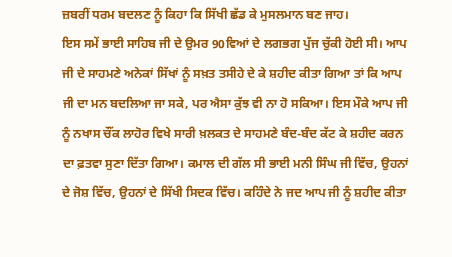ਜ਼ਬਰੀਂ ਧਰਮ ਬਦਲਣ ਨੂੰ ਕਿਹਾ ਕਿ ਸਿੱਖੀ ਛੱਡ ਕੇ ਮੁਸਲਮਾਨ ਬਣ ਜਾਹ।
ਇਸ ਸਮੇਂ ਭਾਈ ਸਾਹਿਬ ਜੀ ਦੇ ਉਮਰ 90ਵਿਆਂ ਦੇ ਲਗਭਗ ਪੁੱਜ ਚੁੱਕੀ ਹੋਈ ਸੀ। ਆਪ ਜੀ ਦੇ ਸਾਹਮਣੇ ਅਨੇਕਾਂ ਸਿੱਖਾਂ ਨੂੰ ਸਖ਼ਤ ਤਸੀਹੇ ਦੇ ਕੇ ਸ਼ਹੀਦ ਕੀਤਾ ਗਿਆ ਤਾਂ ਕਿ ਆਪ ਜੀ ਦਾ ਮਨ ਬਦਲਿਆ ਜਾ ਸਕੇ, ਪਰ ਐਸਾ ਕੁੱਝ ਵੀ ਨਾ ਹੋ ਸਕਿਆ। ਇਸ ਮੌਕੇ ਆਪ ਜੀ ਨੂੰ ਨਖਾਸ ਚੌਂਕ ਲਾਹੋਰ ਵਿਖੇ ਸਾਰੀ ਖ਼ਲਕਤ ਦੇ ਸਾਹਮਣੇ ਬੰਦ-ਬੰਦ ਕੱਟ ਕੇ ਸ਼ਹੀਦ ਕਰਨ ਦਾ ਫ਼ਤਵਾ ਸੁਣਾ ਦਿੱਤਾ ਗਿਆ। ਕਮਾਲ ਦੀ ਗੱਲ ਸੀ ਭਾਈ ਮਨੀ ਸਿੰਘ ਜੀ ਵਿੱਚ, ਉਹਨਾਂ ਦੇ ਜੋਸ਼ ਵਿੱਚ, ਉਹਨਾਂ ਦੇ ਸਿੱਖੀ ਸਿਦਕ ਵਿੱਚ। ਕਹਿੰਦੇ ਨੇ ਜਦ ਆਪ ਜੀ ਨੂੰ ਸ਼ਹੀਦ ਕੀਤਾ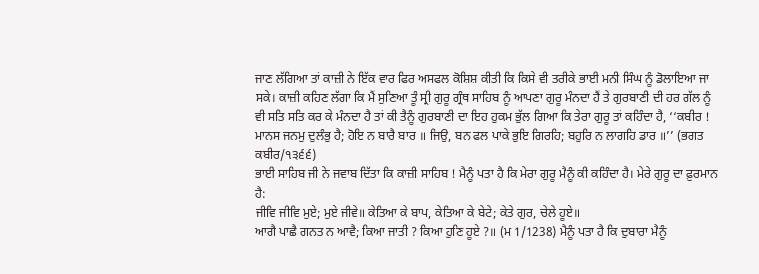ਜਾਣ ਲੱਗਿਆ ਤਾਂ ਕਾਜ਼ੀ ਨੇ ਇੱਕ ਵਾਰ ਫਿਰ ਅਸਫਲ ਕੋਸ਼ਿਸ਼ ਕੀਤੀ ਕਿ ਕਿਸੇ ਵੀ ਤਰੀਕੇ ਭਾਈ ਮਨੀ ਸਿੰਘ ਨੂੰ ਡੋਲਾਇਆ ਜਾ ਸਕੇ। ਕਾਜ਼ੀ ਕਹਿਣ ਲੱਗਾ ਕਿ ਮੈਂ ਸੁਣਿਆ ਤੂੰ ਸ੍ਰੀ ਗੁਰੂ ਗ੍ਰੰਥ ਸਾਹਿਬ ਨੂੰ ਆਪਣਾ ਗੁਰੂ ਮੰਨਦਾ ਹੈਂ ਤੇ ਗੁਰਬਾਣੀ ਦੀ ਹਰ ਗੱਲ ਨੂੰ ਵੀ ਸਤਿ ਸਤਿ ਕਰ ਕੇ ਮੰਨਦਾ ਹੈ ਤਾਂ ਕੀ ਤੈਨੂੰ ਗੁਰਬਾਣੀ ਦਾ ਇਹ ਹੁਕਮ ਭੁੱਲ ਗਿਆ ਕਿ ਤੇਰਾ ਗੁਰੂ ਤਾਂ ਕਹਿੰਦਾ ਹੈ, ‘‘ਕਬੀਰ ! ਮਾਨਸ ਜਨਮੁ ਦੁਲੰਭੁ ਹੈ; ਹੋਇ ਨ ਬਾਰੈ ਬਾਰ ॥ ਜਿਉ, ਬਨ ਫਲ ਪਾਕੇ ਭੁਇ ਗਿਰਹਿ; ਬਹੁਰਿ ਨ ਲਾਗਹਿ ਡਾਰ ॥’’ (ਭਗਤ ਕਬੀਰ/੧੩੬੬)
ਭਾਈ ਸਾਹਿਬ ਜੀ ਨੇ ਜਵਾਬ ਦਿੱਤਾ ਕਿ ਕਾਜ਼ੀ ਸਾਹਿਬ ! ਮੈਨੂੰ ਪਤਾ ਹੈ ਕਿ ਮੇਰਾ ਗੁਰੂ ਮੈਨੂੰ ਕੀ ਕਹਿੰਦਾ ਹੈ। ਮੇਰੇ ਗੁਰੂ ਦਾ ਫ਼ੁਰਮਾਨ ਹੈ:
ਜੀਵਿ ਜੀਵਿ ਮੁਏ; ਮੁਏ ਜੀਵੇ॥ ਕੇਤਿਆ ਕੇ ਬਾਪ, ਕੇਤਿਆ ਕੇ ਬੇਟੇ; ਕੇਤੇ ਗੁਰ, ਚੇਲੇ ਹੂਏ॥
ਆਗੈ ਪਾਛੈ ਗਨਤ ਨ ਆਵੈ; ਕਿਆ ਜਾਤੀ ? ਕਿਆ ਹੁਣਿ ਹੂਏ ?॥ (ਮ 1/1238) ਮੈਨੂੰ ਪਤਾ ਹੈ ਕਿ ਦੁਬਾਰਾ ਮੈਨੂੰ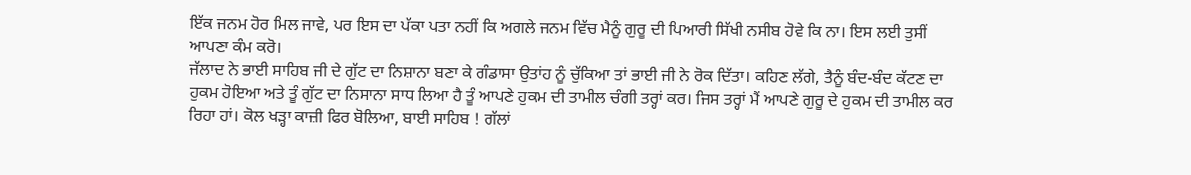ਇੱਕ ਜਨਮ ਹੋਰ ਮਿਲ ਜਾਵੇ, ਪਰ ਇਸ ਦਾ ਪੱਕਾ ਪਤਾ ਨਹੀਂ ਕਿ ਅਗਲੇ ਜਨਮ ਵਿੱਚ ਮੈਨੂੰ ਗੁਰੂ ਦੀ ਪਿਆਰੀ ਸਿੱਖੀ ਨਸੀਬ ਹੋਵੇ ਕਿ ਨਾ। ਇਸ ਲਈ ਤੁਸੀਂ ਆਪਣਾ ਕੰਮ ਕਰੋ।
ਜੱਲਾਦ ਨੇ ਭਾਈ ਸਾਹਿਬ ਜੀ ਦੇ ਗੁੱਟ ਦਾ ਨਿਸ਼ਾਨਾ ਬਣਾ ਕੇ ਗੰਡਾਸਾ ਉਤਾਂਹ ਨੂੰ ਚੁੱਕਿਆ ਤਾਂ ਭਾਈ ਜੀ ਨੇ ਰੋਕ ਦਿੱਤਾ। ਕਹਿਣ ਲੱਗੇ, ਤੈਨੂੰ ਬੰਦ-ਬੰਦ ਕੱਟਣ ਦਾ ਹੁਕਮ ਹੋਇਆ ਅਤੇ ਤੂੰ ਗੁੱਟ ਦਾ ਨਿਸਾਨਾ ਸਾਧ ਲਿਆ ਹੈ ਤੂੰ ਆਪਣੇ ਹੁਕਮ ਦੀ ਤਾਮੀਲ ਚੰਗੀ ਤਰ੍ਹਾਂ ਕਰ। ਜਿਸ ਤਰ੍ਹਾਂ ਮੈਂ ਆਪਣੇ ਗੁਰੂ ਦੇ ਹੁਕਮ ਦੀ ਤਾਮੀਲ ਕਰ ਰਿਹਾ ਹਾਂ। ਕੋਲ ਖੜ੍ਹਾ ਕਾਜ਼ੀ ਫਿਰ ਬੋਲਿਆ, ਬਾਈ ਸਾਹਿਬ ! ਗੱਲਾਂ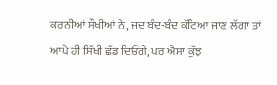ਕਰਨੀਆਂ ਸੌਖੀਆਂ ਨੇ, ਜਦ ਬੰਦ-ਬੰਦ ਕੱਟਿਆ ਜਾਣ ਲੱਗਾ ਤਾਂ ਆਪੇ ਹੀ ਸਿੱਖੀ ਛੱਡ ਦਿਓਂਗੇ, ਪਰ ਐਸਾ ਕੁੱਝ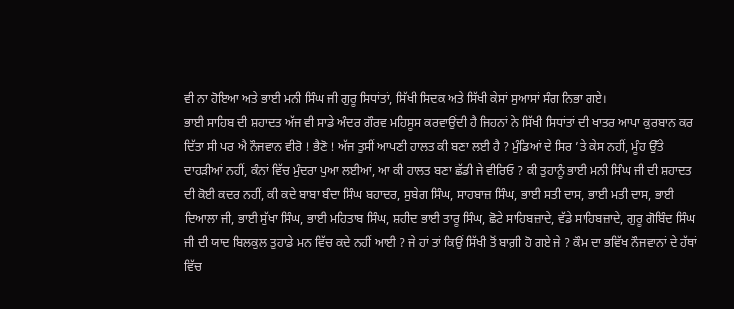ਵੀ ਨਾ ਹੋਇਆ ਅਤੇ ਭਾਈ ਮਨੀ ਸਿੰਘ ਜੀ ਗੁਰੂ ਸਿਧਾਂਤਾਂ, ਸਿੱਖੀ ਸਿਦਕ ਅਤੇ ਸਿੱਖੀ ਕੇਸਾਂ ਸੁਆਸਾਂ ਸੰਗ ਨਿਭਾ ਗਏ।
ਭਾਈ ਸਾਹਿਬ ਦੀ ਸ਼ਹਾਦਤ ਅੱਜ ਵੀ ਸਾਡੇ ਅੰਦਰ ਗੌਰਵ ਮਹਿਸੂਸ ਕਰਵਾਉਂਦੀ ਹੈ ਜਿਹਨਾਂ ਨੇ ਸਿੱਖੀ ਸਿਧਾਂਤਾਂ ਦੀ ਖਾਤਰ ਆਪਾ ਕੁਰਬਾਨ ਕਰ ਦਿੱਤਾ ਸੀ ਪਰ ਐ ਨੌਜਵਾਨ ਵੀਰੋ ! ਭੈਣੋ ! ਅੱਜ ਤੁਸੀਂ ਆਪਣੀ ਹਾਲਤ ਕੀ ਬਣਾ ਲਈ ਹੈ ? ਮੁੰਡਿਆਂ ਦੇ ਸਿਰ ’ਤੇ ਕੇਸ ਨਹੀਂ, ਮੂੰਹ ਉੱਤੇ ਦਾਹੜੀਆਂ ਨਹੀਂ, ਕੰਨਾਂ ਵਿੱਚ ਮੁੰਦਰਾ ਪੁਆ ਲਈਆਂ, ਆ ਕੀ ਹਾਲਤ ਬਣਾ ਛੱਡੀ ਜੇ ਵੀਰਿਓ ? ਕੀ ਤੁਹਾਨੂੰ ਭਾਈ ਮਨੀ ਸਿੰਘ ਜੀ ਦੀ ਸ਼ਹਾਦਤ ਦੀ ਕੋਈ ਕਦਰ ਨਹੀਂ, ਕੀ ਕਦੇ ਬਾਬਾ ਬੰਦਾ ਸਿੰਘ ਬਹਾਦਰ, ਸੁਬੇਗ ਸਿੰਘ, ਸਾਹਬਾਜ਼ ਸਿੰਘ, ਭਾਈ ਸਤੀ ਦਾਸ, ਭਾਈ ਮਤੀ ਦਾਸ, ਭਾਈ ਦਿਆਲਾ ਜੀ, ਭਾਈ ਸੁੱਖਾ ਸਿੰਘ, ਭਾਈ ਮਹਿਤਾਬ ਸਿੰਘ, ਸ਼ਹੀਦ ਭਾਈ ਤਾਰੂ ਸਿੰਘ, ਛੋਟੇ ਸਾਹਿਬਜ਼ਾਦੇ, ਵੱਡੇ ਸਾਹਿਬਜ਼ਾਦੇ, ਗੁਰੂ ਗੋਬਿੰਦ ਸਿੰਘ ਜੀ ਦੀ ਯਾਦ ਬਿਲਕੁਲ ਤੁਹਾਡੇ ਮਨ ਵਿੱਚ ਕਦੇ ਨਹੀਂ ਆਈ ? ਜੇ ਹਾਂ ਤਾਂ ਕਿਉਂ ਸਿੱਖੀ ਤੋਂ ਬਾਗ਼ੀ ਹੋ ਗਏ ਜੇ ? ਕੌਮ ਦਾ ਭਵਿੱਖ ਨੌਜਵਾਨਾਂ ਦੇ ਹੱਥਾਂ ਵਿੱਚ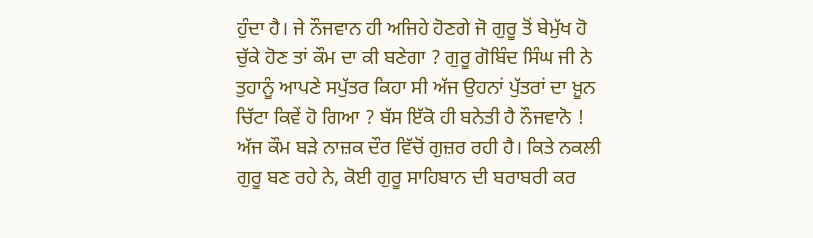ਹੁੰਦਾ ਹੈ। ਜੇ ਨੌਜਵਾਨ ਹੀ ਅਜਿਹੇ ਹੋਣਗੇ ਜੋ ਗੁਰੂ ਤੋਂ ਬੇਮੁੱਖ ਹੋ ਚੁੱਕੇ ਹੋਣ ਤਾਂ ਕੌਮ ਦਾ ਕੀ ਬਣੇਗਾ ? ਗੁਰੂ ਗੋਬਿੰਦ ਸਿੰਘ ਜੀ ਨੇ ਤੁਹਾਨੂੰ ਆਪਣੇ ਸਪੁੱਤਰ ਕਿਹਾ ਸੀ ਅੱਜ ਉਹਨਾਂ ਪੁੱਤਰਾਂ ਦਾ ਖ਼ੂਨ ਚਿੱਟਾ ਕਿਵੇਂ ਹੋ ਗਿਆ ? ਬੱਸ ਇੱਕੋ ਹੀ ਬਨੇਤੀ ਹੈ ਨੌਜਵਾਨੋ ! ਅੱਜ ਕੌਮ ਬੜੇ ਨਾਜ਼ਕ ਦੌਰ ਵਿੱਚੋਂ ਗੁਜ਼ਰ ਰਹੀ ਹੈ। ਕਿਤੇ ਨਕਲੀ ਗੁਰੂ ਬਣ ਰਹੇ ਨੇ, ਕੋਈ ਗੁਰੂ ਸਾਹਿਬਾਨ ਦੀ ਬਰਾਬਰੀ ਕਰ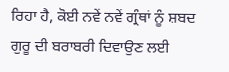ਰਿਹਾ ਹੈ, ਕੋਈ ਨਵੇਂ ਨਵੇਂ ਗ੍ਰੰਥਾਂ ਨੂੰ ਸ਼ਬਦ ਗੁਰੂ ਦੀ ਬਰਾਬਰੀ ਦਿਵਾਉਣ ਲਈ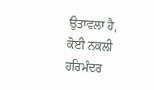ਉਤਾਵਲਾ ਹੈ, ਕੋਈ ਨਕਲੀ ਹਰਿਮੰਦਰ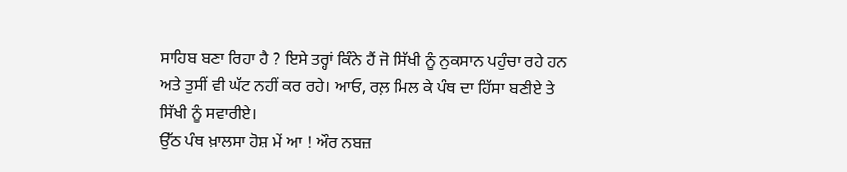ਸਾਹਿਬ ਬਣਾ ਰਿਹਾ ਹੈ ? ਇਸੇ ਤਰ੍ਹਾਂ ਕਿੰਨੇ ਹੈਂ ਜੋ ਸਿੱਖੀ ਨੂੰ ਨੁਕਸਾਨ ਪਹੁੰਚਾ ਰਹੇ ਹਨ ਅਤੇ ਤੁਸੀਂ ਵੀ ਘੱਟ ਨਹੀਂ ਕਰ ਰਹੇ। ਆਓ, ਰਲ਼ ਮਿਲ ਕੇ ਪੰਥ ਦਾ ਹਿੱਸਾ ਬਣੀਏ ਤੇ ਸਿੱਖੀ ਨੂੰ ਸਵਾਰੀਏ।
ਉੱਠ ਪੰਥ ਖ਼ਾਲਸਾ ਹੋਸ਼ ਮੇਂ ਆ ! ਔਰ ਨਬਜ਼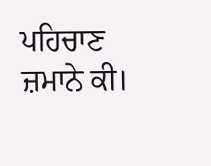ਪਹਿਚਾਣ ਜ਼ਮਾਨੇ ਕੀ।